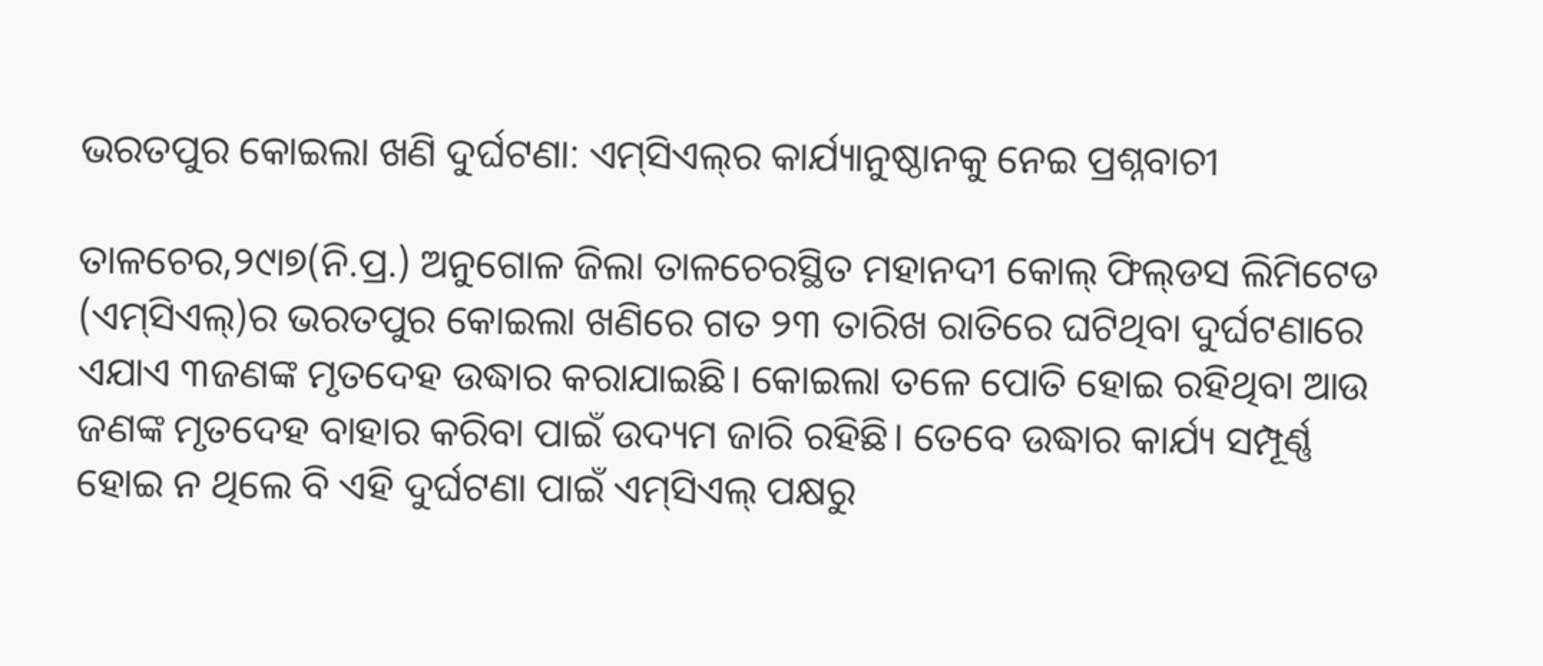ଭରତପୁର କୋଇଲା ଖଣି ଦୁର୍ଘଟଣା: ଏମ୍‌ସିଏଲ୍‌ର କାର୍ଯ୍ୟାନୁଷ୍ଠାନକୁ ନେଇ ପ୍ରଶ୍ନବାଚୀ

ତାଳଚେର,୨୯ା୭(ନି.ପ୍ର.) ଅନୁଗୋଳ ଜିଲା ତାଳଚେରସ୍ଥିତ ମହାନଦୀ କୋଲ୍‌ ଫିଲ୍‌ଡସ ଲିମିଟେଡ (ଏମ୍‌ସିଏଲ୍‌)ର ଭରତପୁର କୋଇଲା ଖଣିରେ ଗତ ୨୩ ତାରିଖ ରାତିରେ ଘଟିଥିବା ଦୁର୍ଘଟଣାରେ ଏଯାଏ ୩ଜଣଙ୍କ ମୃତଦେହ ଉଦ୍ଧାର କରାଯାଇଛି। କୋଇଲା ତଳେ ପୋତି ହୋଇ ରହିଥିବା ଆଉ ଜଣଙ୍କ ମୃତଦେହ ବାହାର କରିବା ପାଇଁ ଉଦ୍ୟମ ଜାରି ରହିଛି। ତେବେ ଉଦ୍ଧାର କାର୍ଯ୍ୟ ସମ୍ପୂର୍ଣ୍ଣ ହୋଇ ନ ଥିଲେ ବି ଏହି ଦୁର୍ଘଟଣା ପାଇଁ ଏମ୍‌ସିଏଲ୍‌ ପକ୍ଷରୁ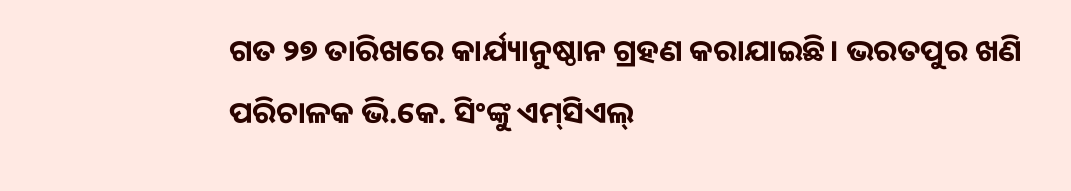ଗତ ୨୭ ତାରିଖରେ କାର୍ଯ୍ୟାନୁଷ୍ଠାନ ଗ୍ରହଣ କରାଯାଇଛି। ଭରତପୁର ଖଣି ପରିଚାଳକ ଭି.କେ. ସିଂଙ୍କୁ ଏମ୍‌ସିଏଲ୍‌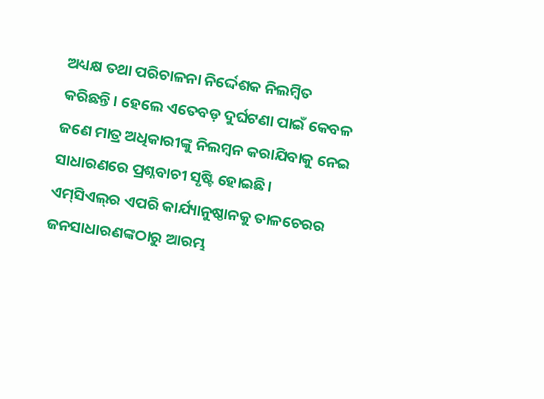ଅଧ୍ୟକ୍ଷ ତଥା ପରିଚାଳନା ନିର୍ଦ୍ଦେଶକ ନିଲମ୍ବିତ କରିଛନ୍ତି। ହେଲେ ଏତେବଡ଼ ଦୁର୍ଘଟଣା ପାଇଁ କେବଳ ଜଣେ ମାତ୍ର ଅଧିକାରୀଙ୍କୁ ନିଲମ୍ବନ କରାଯିବାକୁ ନେଇ ସାଧାରଣରେ ପ୍ରଶ୍ନବାଚୀ ସୃଷ୍ଟି ହୋଇଛି।
ଏମ୍‌ସିଏଲ୍‌ର ଏପରି କାର୍ଯ୍ୟାନୁଷ୍ଠାନକୁ ତାଳଚେରର ଜନସାଧାରଣଙ୍କଠାରୁ ଆରମ୍ଭ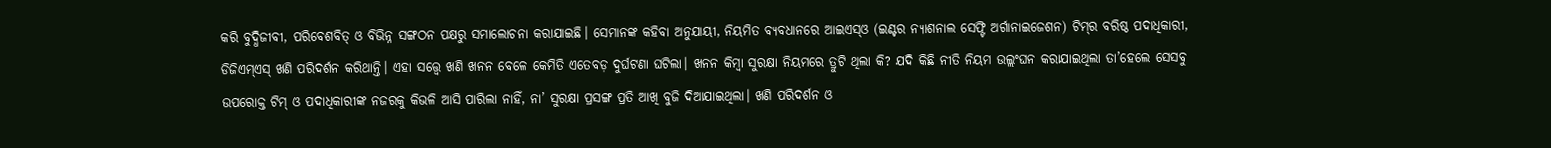କରି ବୁଦ୍ଧିଜୀବୀ, ପରିବେଶବିତ୍‌ ଓ ବିଭିନ୍ନ ସଙ୍ଗଠନ ପକ୍ଷରୁ ସମାଲୋଚନା କରାଯାଇଛି। ସେମାନଙ୍କ କହିବା ଅନୁଯାୟୀ, ନିୟମିତ ବ୍ୟବଧାନରେ ଆଇଏସ୍‌ଓ (ଇଣ୍ଟର ନ୍ୟାଶନାଲ ସେଫ୍ଟି ଅର୍ଗାନାଇଜେଶନ) ଟିମ୍‌ର ବରିଷ୍ଠ ପଦାଧିକାରୀ, ଡିଜିଏମ୍‌ଏସ୍‌ ଖଣି ପରିଦର୍ଶନ କରିଥାନ୍ତି। ଏହା ସତ୍ତ୍ୱେ ଖଣି ଖନନ ବେଳେ କେମିତି ଏତେବଡ଼ ଦୁର୍ଘଟଣା ଘଟିଲା। ଖନନ କିମ୍ବା ସୁରକ୍ଷା ନିୟମରେ ତ୍ରୁଟି ଥିଲା କି? ଯଦି କିଛି ନୀତି ନିୟମ ଉଲ୍ଲଂଘନ କରାଯାଇଥିଲା ତା’ହେଲେ ସେସବୁ ଉପରୋକ୍ତ ଟିମ୍‌ ଓ ପଦାଧିକାରୀଙ୍କ ନଜରକୁ କିଭଳି ଆସି ପାରିଲା ନାହିଁ, ନା’ ସୁରକ୍ଷା ପ୍ରସଙ୍ଗ ପ୍ରତି ଆଖି ବୁଜି ଦିଆଯାଇଥିଲା। ଖଣି ପରିଦର୍ଶନ ଓ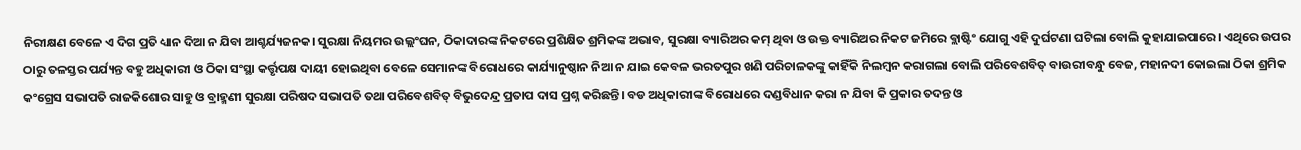ନିରୀକ୍ଷଣ ବେଳେ ଏ ଦିଗ ପ୍ରତି ଧ୍ୟାନ ଦିଆ ନ ଯିବା ଆଶ୍ଚର୍ଯ୍ୟଜନକ। ସୁରକ୍ଷା ନିୟମର ଉଲ୍ଲଂଘନ, ଠିକାଦାରଙ୍କ ନିକଟରେ ପ୍ରଶିକ୍ଷିତ ଶ୍ରମିକଙ୍କ ଅଭାବ, ସୁରକ୍ଷା ବ୍ୟାରିଅର କମ୍‌ ଥିବା ଓ ଉକ୍ତ ବ୍ୟାରିଅର ନିକଟ ଜମିରେ ବ୍ଲାଷ୍ଟିଂ ଯୋଗୁ ଏହି ଦୁର୍ଘଟଣା ଘଟିଲା ବୋଲି କୁହାଯାଇପାରେ। ଏଥିରେ ଉପର ଠାରୁ ତଳସ୍ତର ପର୍ଯ୍ୟନ୍ତ ବହୁ ଅଧିକାରୀ ଓ ଠିକା ସଂସ୍ଥା କର୍ତ୍ତୃପକ୍ଷ ଦାୟୀ ହୋଇଥିବା ବେଳେ ସେମାନଙ୍କ ବିରୋଧରେ କାର୍ଯ୍ୟାନୁଷ୍ଠାନ ନିଆ ନ ଯାଇ କେବଳ ଭରତପୁର ଖଣି ପରିଚାଳକଙ୍କୁ କାହିଁକି ନିଲମ୍ବନ କରାଗଲା ବୋଲି ପରିବେଶବିତ୍‌ ବାଉରୀବନ୍ଧୁ ବେଜ, ମହାନଦୀ କୋଇଲା ଠିକା ଶ୍ରମିକ କଂଗ୍ରେସ ସଭାପତି ରାଜକିଶୋର ସାହୁ ଓ ବ୍ରାହ୍ମଣୀ ସୁରକ୍ଷା ପରିଷଦ ସଭାପତି ତଥା ପରିବେଶବିତ୍‌ ବିଭୁଦେନ୍ଦ୍ର ପ୍ରତାପ ଦାସ ପ୍ରଶ୍ନ କରିଛନ୍ତି। ବଡ ଅଧିକାରୀଙ୍କ ବିରୋଧରେ ଦଣ୍ଡବିଧାନ କରା ନ ଯିବା କି ପ୍ରକାର ତଦନ୍ତ ଓ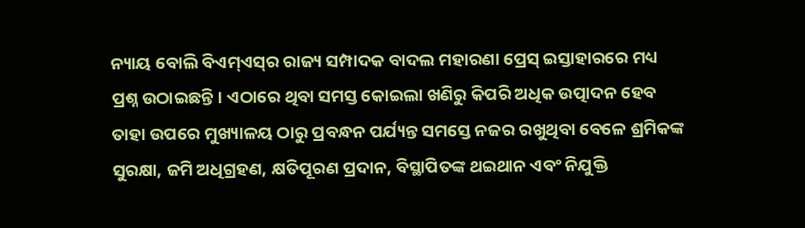ନ୍ୟାୟ ବୋଲି ବିଏମ୍‌ଏସ୍‌ର ରାଜ୍ୟ ସମ୍ପାଦକ ବାଦଲ ମହାରଣା ପ୍ରେସ୍‌ ଇସ୍ତାହାରରେ ମଧ୍ୟ ପ୍ରଶ୍ନ ଉଠାଇଛନ୍ତି। ଏଠାରେ ଥିବା ସମସ୍ତ କୋଇଲା ଖଣିରୁ କିପରି ଅଧିକ ଉତ୍ପାଦନ ହେବ ତାହା ଉପରେ ମୁଖ୍ୟାଳୟ ଠାରୁ ପ୍ରବନ୍ଧନ ପର୍ଯ୍ୟନ୍ତ ସମସ୍ତେ ନଜର ରଖୁଥିବା ବେଳେ ଶ୍ରମିକଙ୍କ ସୁରକ୍ଷା, ଜମି ଅଧିଗ୍ରହଣ, କ୍ଷତିପୂରଣ ପ୍ରଦାନ, ବିସ୍ଥାପିତଙ୍କ ଥଇଥାନ ଏବଂ ନିଯୁକ୍ତି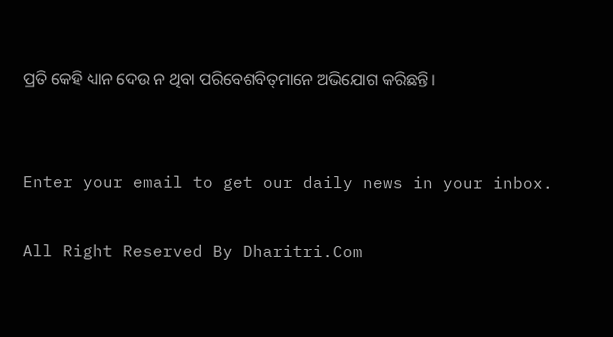ପ୍ରତି କେହି ଧ୍ୟାନ ଦେଉ ନ ଥିବା ପରିବେଶବିତ୍‌ମାନେ ଅଭିଯୋଗ କରିଛନ୍ତି।


Enter your email to get our daily news in your inbox.

All Right Reserved By Dharitri.Com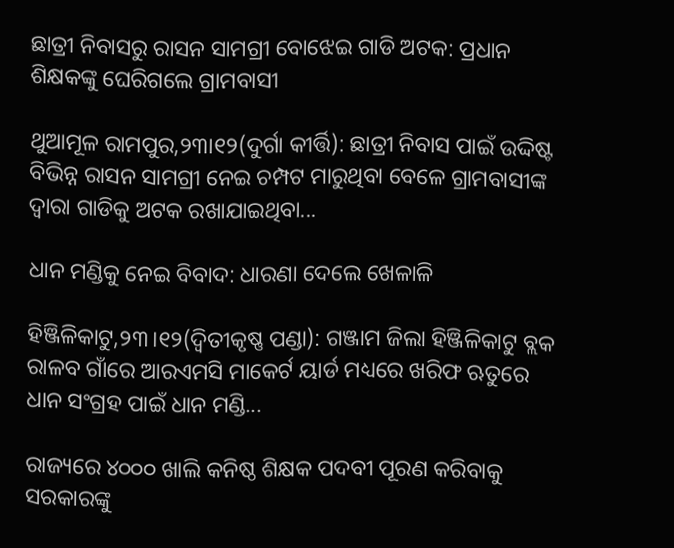ଛାତ୍ରୀ ନିବାସରୁ ରାସନ ସାମଗ୍ରୀ ବୋଝେଇ ଗାଡି ଅଟକ: ପ୍ରଧାନ ଶିକ୍ଷକଙ୍କୁ ଘେରିଗଲେ ଗ୍ରାମବାସୀ

ଥୁଆମୂଳ ରାମପୁର,୨୩ା୧୨(ଦୁର୍ଗା କୀର୍ତ୍ତି): ଛାତ୍ରୀ ନିବାସ ପାଇଁ ଉଦ୍ଦିଷ୍ଟ ବିଭିନ୍ନ ରାସନ ସାମଗ୍ରୀ ନେଇ ଚମ୍ପଟ ମାରୁଥିବା ବେଳେ ଗ୍ରାମବାସୀଙ୍କ ଦ୍ଵାରା ଗାଡିକୁ ଅଟକ ରଖାଯାଇଥିବା...

ଧାନ ମଣ୍ଡିକୁ ନେଇ ବିବାଦ: ଧାରଣା ଦେଲେ ଖେଳାଳି

ହିଞ୍ଜିଳିକାଟୁ,୨୩।୧୨(ଦ୍ବିତୀକୃଷ୍ଣ ପଣ୍ଡା): ଗଞ୍ଜାମ ଜିଲା ହିଞ୍ଜିଳିକାଟୁ ବ୍ଲକ ରାଳବ ଗାଁରେ ଆରଏମସି ମାକେର୍ଟ ୟାର୍ଡ ମଧ୍ୟରେ ଖରିଫ ଋତୁରେ ଧାନ ସଂଗ୍ରହ ପାଇଁ ଧାନ ମଣ୍ଡି...

ରାଜ୍ୟରେ ୪୦୦୦ ଖାଲି କନିଷ୍ଠ ଶିକ୍ଷକ ପଦବୀ ପୂରଣ କରିବାକୁ ସରକାରଙ୍କୁ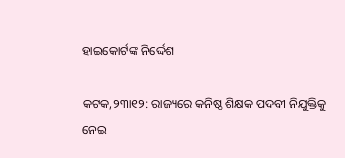ହାଇକୋର୍ଟଙ୍କ ନିର୍ଦ୍ଦେଶ

କଟକ,୨୩ା୧୨: ରାଜ୍ୟରେ କନିଷ୍ଠ ଶିକ୍ଷକ ପଦବୀ ନିଯୁକ୍ତିକୁ ନେଇ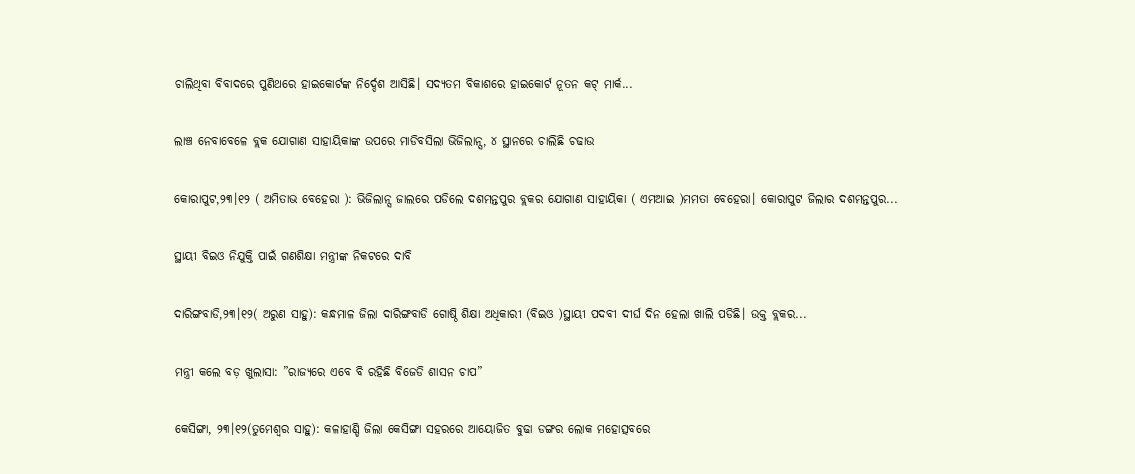ଚାଲିଥିବା ବିବାଦରେ ପୁଣିଥରେ ହାଇକୋର୍ଟଙ୍କ ନିର୍ଦ୍ଦେଶ ଆସିଛି। ସଦ୍ୟତମ ବିକାଶରେ ହାଇକୋର୍ଟ ନୂତନ କଟ୍ ମାର୍କ...

ଲାଞ୍ଚ ନେବାବେଳେ ବ୍ଲକ ଯୋଗାଣ ସାହାୟିକାଙ୍କ ଉପରେ ମାଡିବସିଲା ଭିଜିଲାନ୍ସ, ୪ ସ୍ଥାନରେ ଚାଲିଛି ଚଢାଉ

କୋରାପୁଟ,୨୩।୧୨ ( ଅମିତାଭ ବେହେରା ): ଭିଜିଲାନ୍ସ ଜାଲରେ ପଡିଲେ ଦଶମନ୍ତପୁର ବ୍ଲକର ଯୋଗାଣ ସାହାୟିକା ( ଏମଆଇ )ମମତା ବେହେରା। କୋରାପୁଟ ଜିଲାର ଦଶମନ୍ତପୁର...

ସ୍ଥାୟୀ ବିଇଓ ନିଯୁକ୍ତି ପାଇଁ ଗଣଶିକ୍ଷା ମନ୍ତ୍ରୀଙ୍କ ନିକଟରେ ଦାବି

ଦାରିଙ୍ଗବାଡି,୨୩।୧୨( ଅରୁଣ ସାହୁ): କନ୍ଧମାଳ ଜିଲା ଦାରିଙ୍ଗବାଡି ଗୋଷ୍ଠି ଶିକ୍ଷା ଅଧିକାରୀ (ବିଇଓ )ସ୍ଥାୟୀ ପଦବୀ ଦୀର୍ଘ ଦିନ ହେଲା ଖାଲି ପଡିଛି। ଉକ୍ତ ବ୍ଲକର...

ମନ୍ତ୍ରୀ କଲେ ବଡ଼ ଖୁଲାସା: ”ରାଜ୍ୟରେ ଏବେ ବି ରହିଛି ବିଜେଡି ଶାସନ ଚାପ”

କେସିଙ୍ଗା, ୨୩।୧୨(ତୁମେଶ୍ୱର ସାହୁ): କଳାହାଣ୍ଡି ଜିଲା କେସିଙ୍ଗା ସହରରେ ଆୟୋଜିତ ବୁଢା ଡଙ୍ଗର ଲୋକ ମହୋତ୍ସବରେ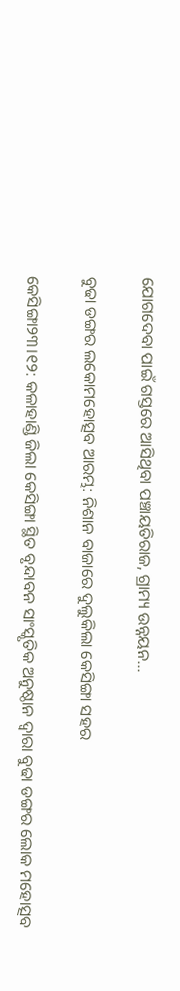ଯୋଗଦେବା ପାଇଁ ଗସ୍ତରେ ଆସିଥିବା ପଞ୍ଚାୟତିରାଜ, ଗ୍ରାମ୍ୟ ଉନ୍ନୟନ...

ବୁଢା ଡଙ୍ଗର ଲକୋମହୋତ୍ସବ ଆରମ୍ଭ: ନିଶାନ ବାଜାରେ ଦୁଲୁକିଲା କେସିଙ୍ଗା ସହର

କେସିଙ୍ଗା୨୩।୧୨: କଳାହାଣ୍ଡି ଜିଲା କେସିଙ୍ଗା ସ୍ଥିତ ବୃନ୍ଦାବନ ସାଂସ୍କୃତିକ ଅନୁଷ୍ଠାନ ଦ୍ୱାରା ବୁଢା ଡଙ୍ଗର ଲୋକ ମହୋତ୍ସବ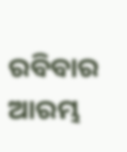ରବିବାର ଆରମ୍ଭ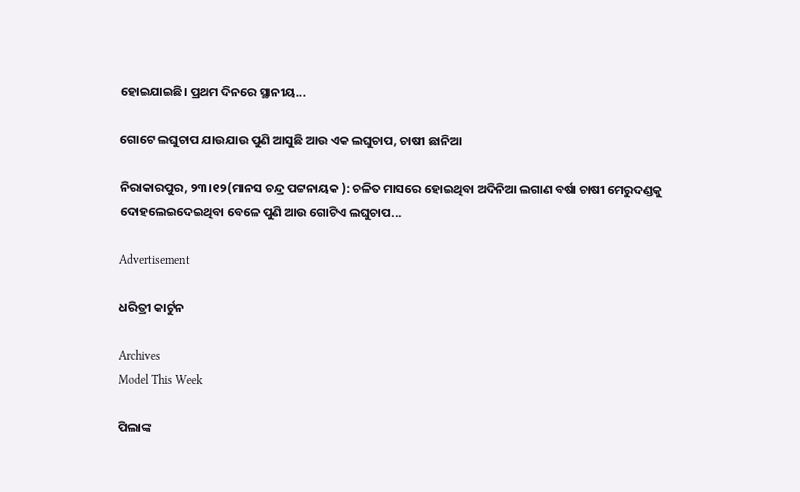ହୋଇଯାଇଛି। ପ୍ରଥମ ଦିନରେ ସ୍ଥାନୀୟ...

ଗୋଟେ ଲଘୁଚାପ ଯାଉଯାଉ ପୁଣି ଆସୁଛି ଆଉ ଏକ ଲଘୁଚାପ, ଚାଷୀ ଛାନିଆ

ନିରାକାରପୁର, ୨୩।୧୨(ମାନସ ଚନ୍ଦ୍ର ପଟ୍ଟନାୟକ ): ଚଳିତ ମାସରେ ହୋଇଥିବା ଅଦିନିଆ ଲଗାଣ ବର୍ଷା ଚାଷୀ ମେରୁଦଣ୍ଡକୁ ଦୋହଲେଇଦେଇଥିବା ବେଳେ ପୁଣି ଆଉ ଗୋଟିଏ ଲଘୁଚାପ...

Advertisement

ଧରିତ୍ରୀ କାର୍ଟୁନ

Archives
Model This Week

ପିଲାଙ୍କ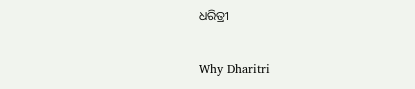ଧରିତ୍ରୀ

Why Dharitri